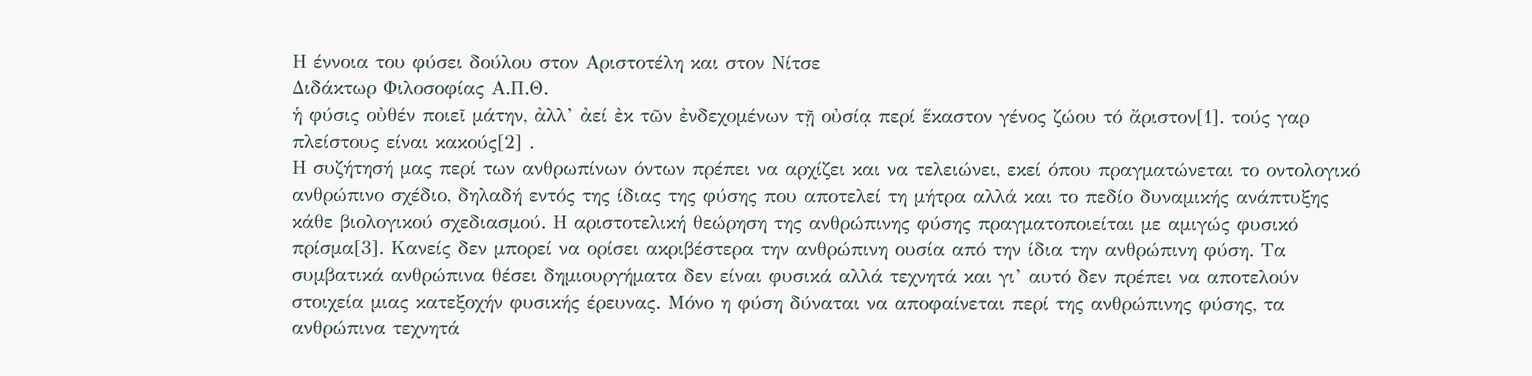Η έννοια του φύσει δούλου στον Αριστοτέλη και στον Νίτσε
Διδάκτωρ Φιλοσοφίας Α.Π.Θ.
ἡ φύσις οὐθέν ποιεῖ μάτην, ἀλλ’ ἀεί ἐκ τῶν ἐνδεχομένων τῇ οὐσίᾳ περί ἕκαστον γένος ζώου τό ἄριστον[1]. τούς γαρ πλείστους είναι κακούς[2] .
Η συζήτησή μας περί των ανθρωπίνων όντων πρέπει να αρχίζει και να τελειώνει, εκεί όπου πραγματώνεται το οντολογικό ανθρώπινο σχέδιο, δηλαδή εντός της ίδιας της φύσης που αποτελεί τη μήτρα αλλά και το πεδίο δυναμικής ανάπτυξης κάθε βιολογικού σχεδιασμού. Η αριστοτελική θεώρηση της ανθρώπινης φύσης πραγματοποιείται με αμιγώς φυσικό πρίσμα[3]. Κανείς δεν μπορεί να ορίσει ακριβέστερα την ανθρώπινη ουσία από την ίδια την ανθρώπινη φύση. Τα συμβατικά ανθρώπινα θέσει δημιουργήματα δεν είναι φυσικά αλλά τεχνητά και γι’ αυτό δεν πρέπει να αποτελούν στοιχεία μιας κατεξοχήν φυσικής έρευνας. Μόνο η φύση δύναται να αποφαίνεται περί της ανθρώπινης φύσης, τα ανθρώπινα τεχνητά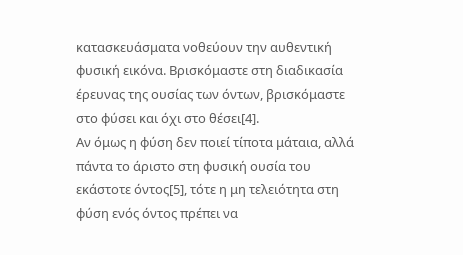κατασκευάσματα νοθεύουν την αυθεντική φυσική εικόνα. Βρισκόμαστε στη διαδικασία έρευνας της ουσίας των όντων, βρισκόμαστε στο φύσει και όχι στο θέσει[4].
Αν όμως η φύση δεν ποιεί τίποτα μάταια, αλλά πάντα το άριστο στη φυσική ουσία του εκάστοτε όντος[5], τότε η μη τελειότητα στη φύση ενός όντος πρέπει να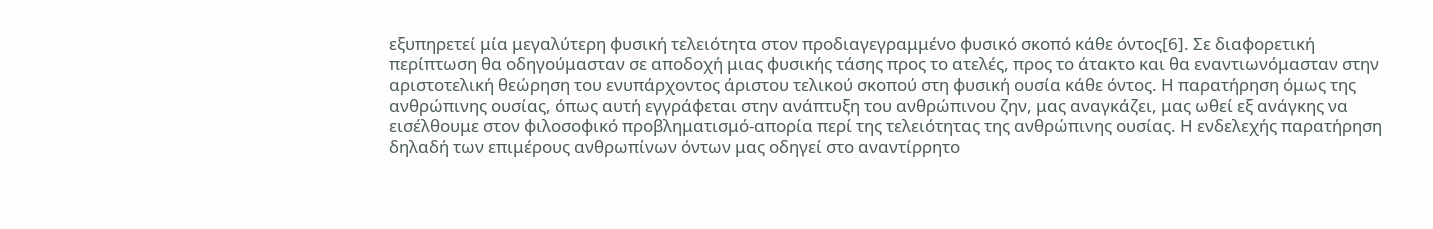εξυπηρετεί μία μεγαλύτερη φυσική τελειότητα στον προδιαγεγραμμένο φυσικό σκοπό κάθε όντος[6]. Σε διαφορετική περίπτωση θα οδηγούμασταν σε αποδοχή μιας φυσικής τάσης προς το ατελές, προς το άτακτο και θα εναντιωνόμασταν στην αριστοτελική θεώρηση του ενυπάρχοντος άριστου τελικού σκοπού στη φυσική ουσία κάθε όντος. Η παρατήρηση όμως της ανθρώπινης ουσίας, όπως αυτή εγγράφεται στην ανάπτυξη του ανθρώπινου ζην, μας αναγκάζει, μας ωθεί εξ ανάγκης να εισέλθουμε στον φιλοσοφικό προβληματισμό-απορία περί της τελειότητας της ανθρώπινης ουσίας. Η ενδελεχής παρατήρηση δηλαδή των επιμέρους ανθρωπίνων όντων μας οδηγεί στο αναντίρρητο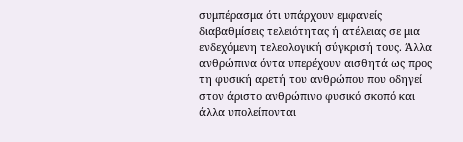συμπέρασμα ότι υπάρχουν εμφανείς διαβαθμίσεις τελειότητας ή ατέλειας σε μια ενδεχόμενη τελεολογική σύγκρισή τους. Άλλα ανθρώπινα όντα υπερέχουν αισθητά ως προς τη φυσική αρετή του ανθρώπου που οδηγεί στον άριστο ανθρώπινο φυσικό σκοπό και άλλα υπολείπονται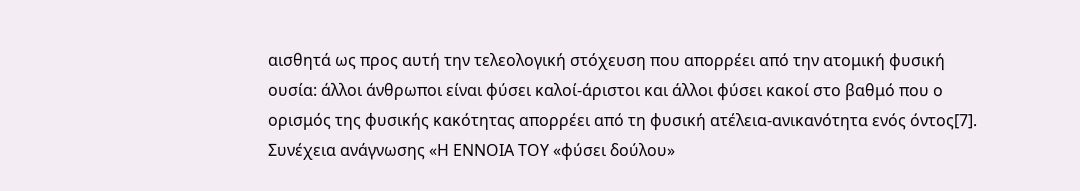αισθητά ως προς αυτή την τελεολογική στόχευση που απορρέει από την ατομική φυσική ουσία: άλλοι άνθρωποι είναι φύσει καλοί-άριστοι και άλλοι φύσει κακοί στο βαθμό που ο ορισμός της φυσικής κακότητας απορρέει από τη φυσική ατέλεια-ανικανότητα ενός όντος[7].
Συνέχεια ανάγνωσης «Η ΕΝΝΟΙΑ ΤΟΥ «φύσει δούλου»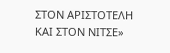ΣΤΟΝ ΑΡΙΣΤΟΤΕΛΗ ΚΑΙ ΣΤΟΝ ΝΙΤΣΕ»